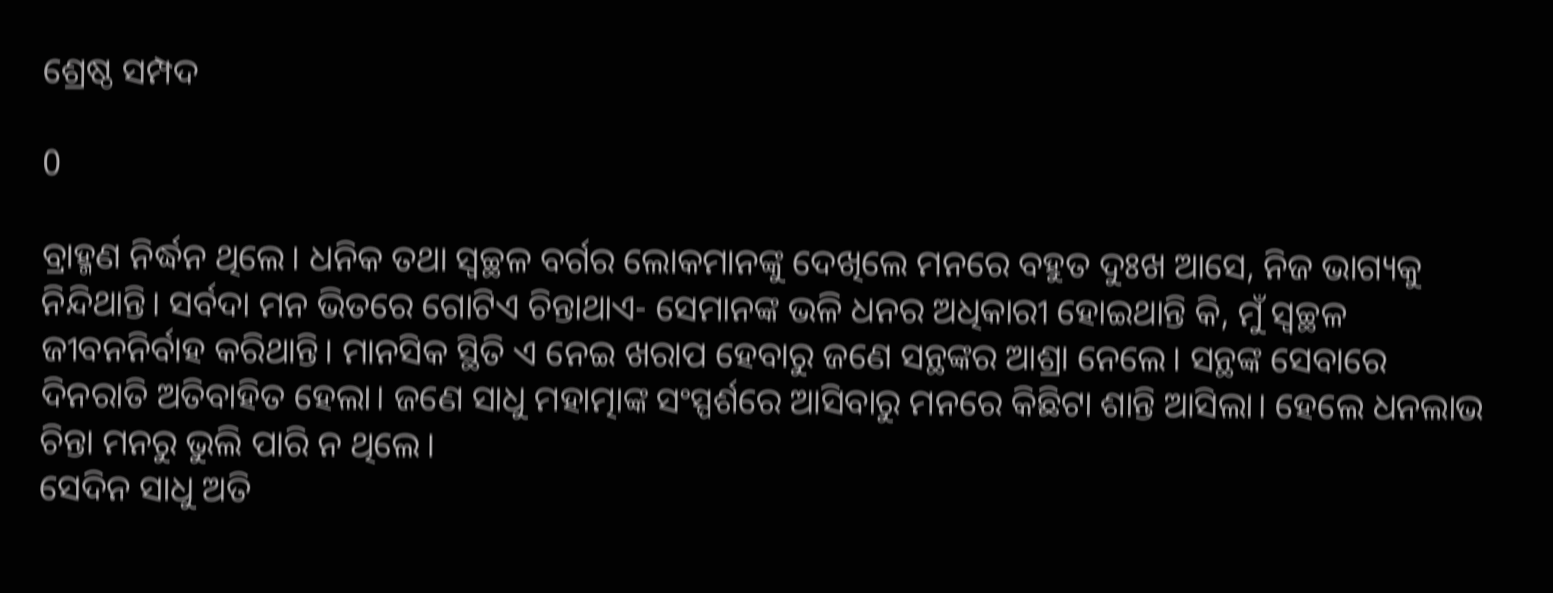ଶ୍ରେଷ୍ଠ ସମ୍ପଦ

0

ବ୍ରାହ୍ମଣ ନିର୍ଦ୍ଧନ ଥିଲେ। ଧନିକ ତଥା ସ୍ବଚ୍ଛଳ ବର୍ଗର ଲୋକମାନଙ୍କୁ ଦେଖିଲେ ମନରେ ବହୁତ ଦୁଃଖ ଆସେ, ନିଜ ଭାଗ୍ୟକୁ ନିନ୍ଦିଥାନ୍ତି। ସର୍ବଦା ମନ ଭିତରେ ଗୋଟିଏ ଚିନ୍ତାଥାଏ- ସେମାନଙ୍କ ଭଳି ଧନର ଅଧିକାରୀ ହୋଇଥାନ୍ତି କି, ମୁଁ ସ୍ବଚ୍ଛଳ ଜୀବନନିର୍ବାହ କରିଥାନ୍ତି। ମାନସିକ ସ୍ଥିତି ଏ ନେଇ ଖରାପ ହେବାରୁ ଜଣେ ସନ୍ଥଙ୍କର ଆଶ୍ରା ନେଲେ। ସନ୍ଥଙ୍କ ସେବାରେ ଦିନରାତି ଅତିବାହିତ ହେଲା। ଜଣେ ସାଧୁ ମହାତ୍ମାଙ୍କ ସଂସ୍ପର୍ଶରେ ଆସିବାରୁ ମନରେ କିଛିଟା ଶାନ୍ତି ଆସିଲା। ହେଲେ ଧନଲାଭ ଚିନ୍ତା ମନରୁ ଭୁଲି ପାରି ନ ଥିଲେ।
ସେଦିନ ସାଧୁ ଅତି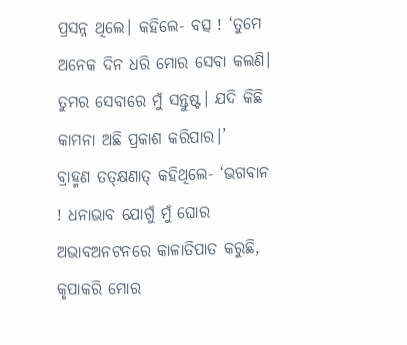ପ୍ରସନ୍ନ ଥିଲେ। କହିଲେ- ବତ୍ସ ! ‘ତୁମେ ଅନେକ ଦିନ ଧରି ମୋର ସେବା କଲଣି। ତୁମର ସେବାରେ ମୁଁ ସନ୍ତୁଷ୍ଟ। ଯଦି କିଛି କାମନା ଅଛି ପ୍ରକାଶ କରିପାର।’
ବ୍ରାହ୍ମଣ ତତ୍‌କ୍ଷଣାତ୍‌ କହିଥିଲେ- ‘ଭଗବାନ ! ଧନାଭାବ ଯୋଗୁଁ ମୁଁ ଘୋର ଅଭାବଅନଟନରେ କାଳାତିପାତ କରୁଛି, କୃପାକରି ମୋର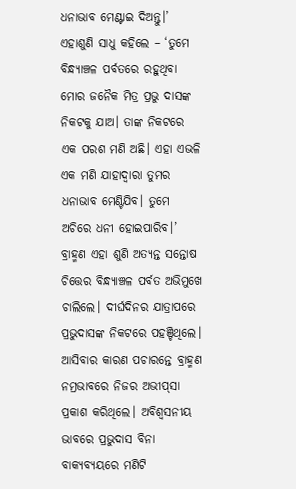ଧନାଭାବ ମେଣ୍ଟାଇ ଦିଅନ୍ତୁ।’
ଏହାଶୁଣି ସାଧୁ କହିଲେ – ‘ତୁମେ ବିନ୍ଧ୍ୟାଞ୍ଚଳ ପର୍ବତରେ ରହୁଥିବା ମୋର ଜନୈକ ମିତ୍ର ପ୍ରଭୁ ଦାସଙ୍କ ନିକଟକୁ ଯାଅ। ତାଙ୍କ ନିକଟରେ ଏକ ପରଶ ମଣି ଅଛି। ଏହା ଏଭଳି ଏକ ମଣି ଯାହାଦ୍ବାରା ତୁମର ଧନାଭାବ ମେଣ୍ଟିଯିବ। ତୁମେ ଅଚିରେ ଧନୀ ହୋଇପାରିବ।’
ବ୍ରାହ୍ମଣ ଏହା ଶୁଣି ଅତ୍ୟନ୍ତ ସନ୍ତୋଷ ଚିତ୍ତ‌େ‌ର ବିନ୍ଧ୍ୟାଞ୍ଚଳ ପର୍ବତ ଅଭିମୁଖେ ଚାଲିଲେ। ଦୀର୍ଘଦିନର ଯାତ୍ରାପରେ ପ୍ରଭୁଦାସଙ୍କ ନିକଟରେ ପହଞ୍ଚିଥିଲେ। ଆସିବାର କାରଣ ପଚାରନ୍ତେ ବ୍ରାହ୍ମଣ ନମ୍ରଭାବରେ ନିଜର ଅଭୀପ୍‌ସା ପ୍ରକାଶ କରିଥିଲେ। ଅବିଶ୍ବସନୀୟ ଭାବରେ ପ୍ରଭୁଦାସ ବିନା ବାକ୍ୟବ୍ୟୟରେ ମଣିଟି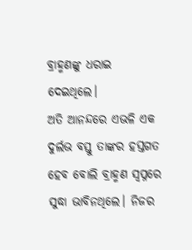ବ୍ରାହ୍ମଣଙ୍କୁ ଧରାଇ ଦେଇଥିଲେ।
ଅତି ଆନନ୍ଦରେ ଏଭଳି ଏକ ଦୁର୍ଲଭ ବସ୍ତୁ ତାଙ୍କର ହସ୍ତଗତ ହେବ ବୋଲି ବ୍ରାହ୍ମଣ ସ୍ବପ୍ନରେ ସୁଦ୍ଧା ଭାବିନଥିଲେ। ନିଜର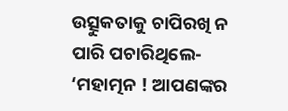ଉତ୍ସୁକତାକୁ ଚାପିରଖି ନ ପାରି ପଚାରିଥିଲେ- ‘ମହାତ୍ମନ ! ଆପଣଙ୍କର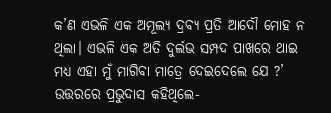କ’ଣ ଏଭଳି ଏକ ଅମୂଲ୍ୟ ଦ୍ରବ୍ୟ ପ୍ରତି ଆଦୌ ମୋହ ନ ଥିଲା। ଏଭଳି ଏକ ଅତି ଦୁର୍ଲଭ ସମ୍ପଦ ପାଖରେ ଥାଇ ମଧ୍ୟ ଏହା ମୁଁ ମାଗିବା ମାତ୍ରେ ଦେଇଦେଲେ ଯେ ?’ ଉତ୍ତରରେ ପ୍ରଭୁଦାସ କହିଥିଲେ-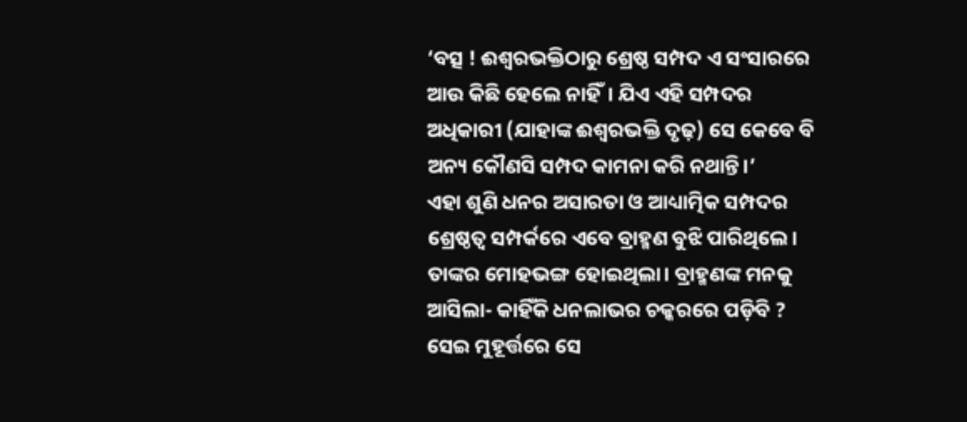‘ବତ୍ସ ! ଈଶ୍ବରଭକ୍ତିଠାରୁ ଶ୍ରେଷ୍ଠ ସମ୍ପଦ ଏ ସଂସାରରେ ଆଉ କିଛି ହେଲେ ନାହିଁ। ଯିଏ ଏହି ସମ୍ପଦର ଅଧିକାରୀ (ଯାହାଙ୍କ ଈଶ୍ବରଭକ୍ତି ଦୃଢ଼) ସେ କେବେ ବି ଅନ୍ୟ କୌଣସି ସମ୍ପଦ କାମନା କରି ନଥାନ୍ତି।’
ଏହା ଶୁଣି ଧନର ଅସାରତା ଓ ଆଧ୍ୟାତ୍ମିକ ସମ୍ପଦର ଶ୍ରେଷ୍ଠତ୍ବ ସମ୍ପର୍କରେ ଏବେ ବ୍ରାହ୍ମଣ ବୁଝି ପାରିଥିଲେ। ତାଙ୍କର ମୋହଭଙ୍ଗ ହୋଇଥିଲା। ବ୍ରାହ୍ମଣଙ୍କ ମନକୁ ଆସିଲା- କାହିଁକି ଧନଲାଭର ଚକ୍କରରେ ପଡ଼ିବି ? ସେଇ ମୁହୂର୍ତ୍ତରେ ସେ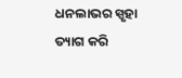ଧନଲାଭର ସ୍ପୃହା ତ୍ୟାଗ କରି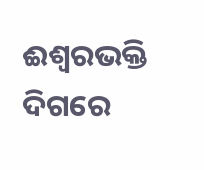ଈଶ୍ବରଭକ୍ତି ଦିଗରେ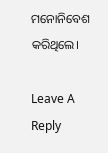ମନୋନିବେଶ କରିଥିଲେ।

Leave A Reply